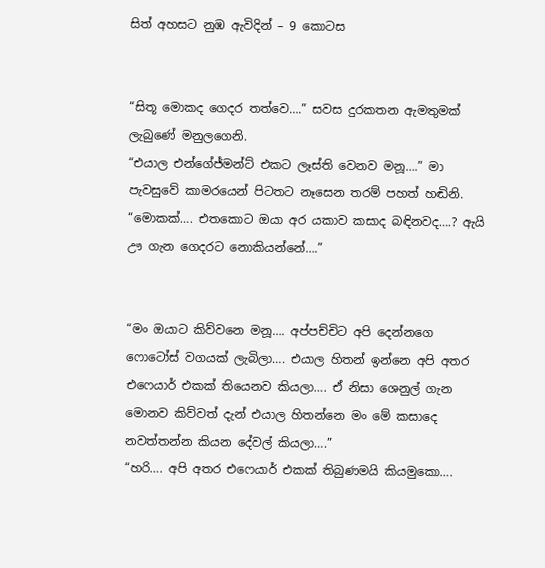සිත් අහසට නුඹ ඇවිදින් – 9 කොටස


“සිතූ මොකද ගෙදර තත්වෙ….” සවස දුරකතන ඇමතුමක් ලැබුණේ මනුලගෙනි.
“එයාල එන්ගේජ්මන්ට් එකට ලෑස්ති වෙනව මනූ….” මා පැවසුවේ කාමරයෙන් පිටතට නෑසෙන තරම් පහත් හඬිනි.
“මොකක්…. එතකොට ඔයා අර යකාව කසාද බඳිනවද….? ඇයි ඌ ගැන ගෙදරට නොකියන්නේ….”


“මං ඔයාට කිව්වනෙ මනූ…. අප්පච්චිට අපි දෙන්නගෙ ෆොටෝස් වගයක් ලැබිලා…. එයාල හිතන් ඉන්නෙ අපි අතර එෆෙයාර් එකක් තියෙනව කියලා…. ඒ නිසා ශෙනුල් ගැන මොනව කිව්වත් දැන් එයාල හිතන්නෙ මං මේ කසාදෙ නවත්තන්න කියන දේවල් කියලා….”
“හරි…. අපි අතර එෆෙයාර් එකක් තිබුණමයි කියමුකො….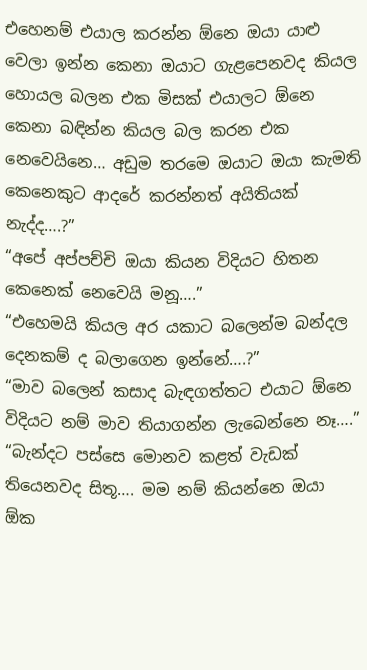එහෙනම් එයාල කරන්න ඕනෙ ඔයා යාළු වෙලා ඉන්න කෙනා ඔයාට ගැළපෙනවද කියල හොයල බලන එක මිසක් එයාලට ඕනෙ කෙනා බඳින්න කියල බල කරන එක නෙවෙයිනෙ… අඩුම තරමෙ ඔයාට ඔයා කැමති කෙනෙකුට ආදරේ කරන්නත් අයිතියක් නැද්ද….?”
“අපේ අප්පච්චි ඔයා කියන විදියට හිතන කෙනෙක් නෙවෙයි මනූ….”
“එහෙමයි කියල අර යකාට බලෙන්ම බන්දල දෙනකම් ද බලාගෙන ඉන්නේ….?”
“මාව බලෙන් කසාද බැඳගත්තට එයාට ඕනෙ විදියට නම් මාව තියාගන්න ලැබෙන්නෙ නෑ….”
“බැන්දට පස්සෙ මොනව කළත් වැඩක් තියෙනවද සිතූ…. මම නම් කියන්නෙ ඔයා ඕක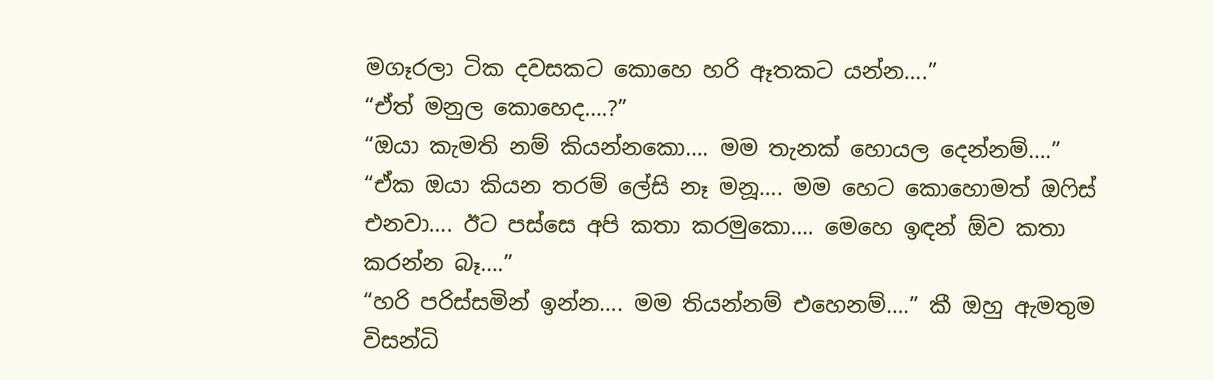මගෑරලා ටික දවසකට කොහෙ හරි ඈතකට යන්න….”
“ඒත් මනුල කොහෙද….?”
“ඔයා කැමති නම් කියන්නකො…. මම තැනක් හොයල දෙන්නම්….”
“ඒක ඔයා කියන තරම් ලේසි නෑ මනූ…. මම හෙට කොහොමත් ඔෆිස් එනවා…. ඊට පස්සෙ අපි කතා කරමුකො…. මෙහෙ ඉඳන් ඕව කතා කරන්න බෑ….”
“හරි පරිස්සමින් ඉන්න…. මම තියන්නම් එහෙනම්….” කී ඔහු ඇමතුම විසන්ධි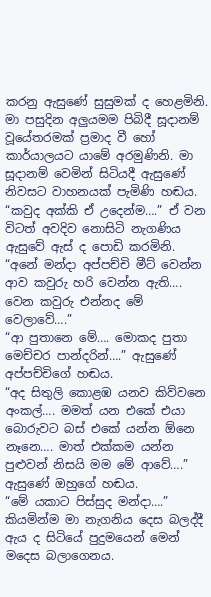කරනු ඇසුණේ සුසුමක් ද හෙළමිනි.
මා පසුදින අලුයමම පිබිදී සූදානම් වූයේතරමක් ප්‍රමාද වී හෝ කාර්යාලයට යාමේ අරමුණිනි. මා සූදානම් වෙමින් සිටියදී ඇසුණේ නිවසට වාහනයක් පැමිණි හඬය.
“කවුද අක්කි ඒ උදෙන්ම….” ඒ වන විටත් අවදිව නොසිටි නැගණිය ඇසුවේ ඇස් ද පොඩි කරමිනි.
“අනේ මන්දා අප්පච්චි මීට් වෙන්න ආව කවුරු හරි වෙන්න ඇති…. වෙන කවුරු එන්නද මේ වෙලාවේ….”
“ආ පුතානෙ මේ…. මොකද පුතා මෙච්චර පාන්දරින්….” ඇසුණේ අප්පච්චිගේ හඬය.
“අද සිතුලි කොළඹ යනව කිව්වනෙ අංකල්…. මමත් යන එකේ එයා බොරුවට බස් එකේ යන්න ඕනෙ නෑනෙ…. මාත් එක්කම යන්න පුළුවන් නිසයි මම මේ ආවේ….” ඇසුණේ ඔහුගේ හඬය.
“මේ යකාට පිස්සුද මන්දා….” කියමින්ම මා නැගනිය දෙස බලද්දී ඇය ද සිටියේ පුදුමයෙන් මෙන් මදෙස බලාගෙනය.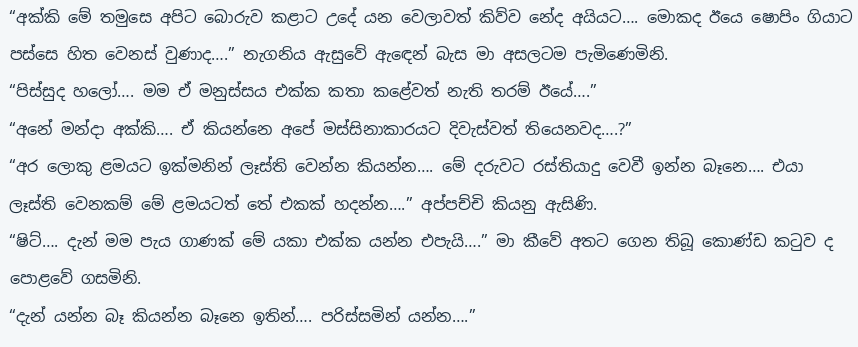“අක්කි මේ තමුසෙ අපිට බොරුව කළාට උදේ යන වෙලාවත් කිව්ව නේද අයියට…. මොකද ඊයෙ ෂොපිං ගියාට පස්සෙ හිත වෙනස් වුණාද….” නැගනිය ඇසුවේ ඇඳෙන් බැස මා අසලටම පැමිණෙමිනි.
“පිස්සුද හලෝ…. මම ඒ මනුස්සය එක්ක කතා කළේවත් නැති තරම් ඊයේ….”
“අනේ මන්දා අක්කි…. ඒ කියන්නෙ අපේ මස්සිනාකාරයට දිවැස්වත් තියෙනවද….?”
“අර ලොකු ළමයට ඉක්මනින් ලෑස්ති වෙන්න කියන්න…. මේ දරුවට රස්තියාදු වෙවී ඉන්න බෑනෙ…. එයා ලෑස්ති වෙනකම් මේ ළමයටත් තේ එකක් හදන්න….” අප්පච්චි කියනු ඇසිණි.
“ෂිට්…. දැන් මම පැය ගාණක් මේ යකා එක්ක යන්න එපැයි….” මා කීවේ අතට ගෙන තිබූ කොණ්ඩ කටුව ද පොළවේ ගසමිනි.
“දැන් යන්න බෑ කියන්න බෑනෙ ඉතින්…. පරිස්සමින් යන්න….”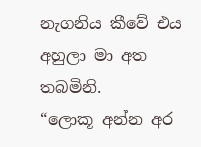නැගනිය කීවේ එය අහුලා මා අත තබමිනි.
“ලොකූ අන්න අර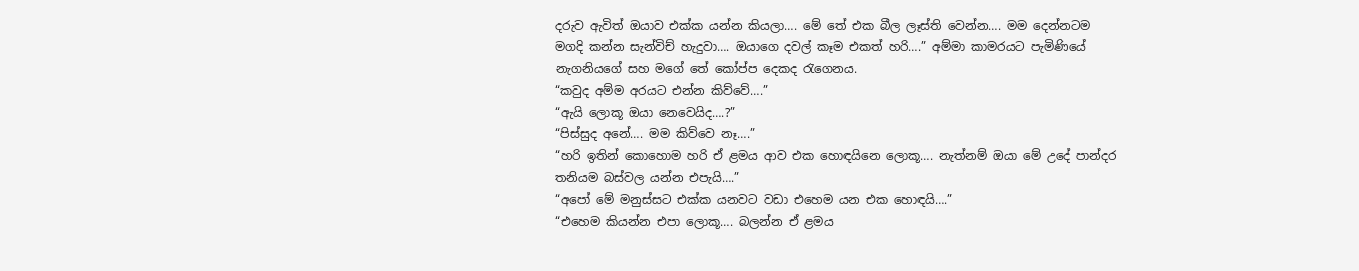දරුව ඇවිත් ඔයාව එක්ක යන්න කියලා…. මේ තේ එක බීල ලෑස්ති වෙන්න…. මම දෙන්නටම මගදි කන්න සැන්විච් හැදුවා…. ඔයාගෙ දවල් කෑම එකත් හරි….” අම්මා කාමරයට පැමිණියේ නැගනියගේ සහ මගේ තේ කෝප්ප දෙකද රැගෙනය.
“කවුද අම්ම අරයට එන්න කිව්වේ….”
“ඇයි ලොකූ ඔයා නෙවෙයිද….?”
“පිස්සුද අනේ…. මම කිව්වෙ නෑ….”
“හරි ඉතින් කොහොම හරි ඒ ළමය ආව එක හොඳයිනෙ ලොකූ…. නැත්නම් ඔයා මේ උදේ පාන්දර තනියම බස්වල යන්න එපැයි….”
“අපෝ මේ මනුස්සට එක්ක යනවට වඩා එහෙම යන එක හොඳයි….”
“එහෙම කියන්න එපා ලොකූ…. බලන්න ඒ ළමය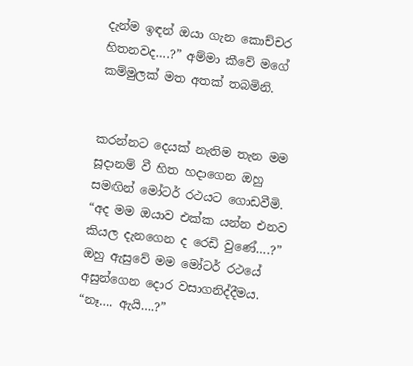දැන්ම ඉඳන් ඔයා ගැන කොච්චර හිතනවද….?” අම්මා කීවේ මගේ කම්මුලක් මත අතක් තබමිනි.


කරන්නට දෙයක් නැතිම තැන මම සූදානම් වී හිත හදාගෙන ඔහු සමඟින් මෝටර් රථයට ගොඩවීමි.
“අද මම ඔයාව එක්ක යන්න එනව කියල දැනගෙන ද රෙඩි වුණේ….?” ඔහු ඇසුවේ මම මෝටර් රථයේ අසුන්ගෙන දොර වසාගනිද්දීමය.
“නෑ…. ඇයි….?”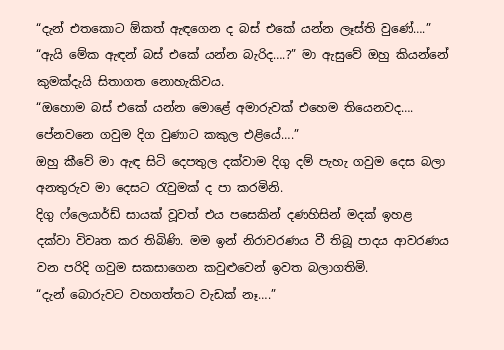“දැන් එතකොට ඕකත් ඇඳගෙන ද බස් එකේ යන්න ලෑස්ති වුණේ….”
“ඇයි මේක ඇඳන් බස් එකේ යන්න බැරිද….?” මා ඇසුවේ ඔහු කියන්නේ කුමක්දැයි සිතාගත නොහැකිවය.
“ඔහොම බස් එකේ යන්න මොළේ අමාරුවක් එහෙම තියෙනවද…. පේනවනෙ ගවුම දිග වුණාට කකුල එළියේ….”
ඔහු කීවේ මා ඇඳ සිටි දෙපතුල දක්වාම දිගු දම් පැහැ ගවුම දෙස බලා අනතුරුව මා දෙසට රැවුමක් ද පා කරමිනි.
දිගු ෆ්ලෙයාර්ඩ් සායක් වූවත් එය පසෙකින් දණහිසින් මදක් ඉහළ දක්වා විවෘත කර තිබිණි. මම ඉන් නිරාවරණය වී තිබූ පාදය ආවරණය වන පරිදි ගවුම සකසාගෙන කවුළුවෙන් ඉවත බලාගතිමි.
“දැන් බොරුවට වහගත්තට වැඩක් නෑ….”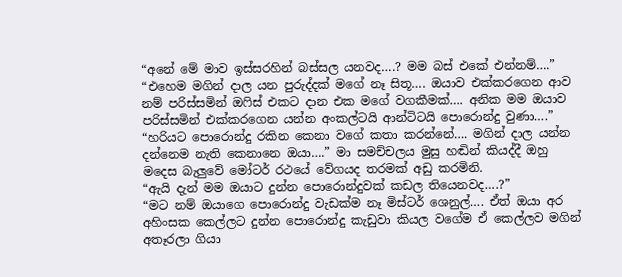“අනේ මේ මාව ඉස්සරහින් බස්සල යනවද….? මම බස් එකේ එන්නම්….”
“එහෙම මගින් දාල යන පුරුද්දක් මගේ නෑ සිතූ…. ඔයාව එක්කරගෙන ආව නම් පරිස්සමින් ඔෆිස් එකට දාන එක මගේ වගකීමක්…. අනික මම ඔයාව පරිස්සමින් එක්කරගෙන යන්න අංකල්ටයි ආන්ටිටයි පොරොන්දු වුණා….”
“හරියට පොරොන්දු රකින කෙනා වගේ කතා කරන්නේ…. මගින් දාල යන්න දන්නෙම නැති කෙනානෙ ඔයා….” මා සමච්චලය මුසු හඬින් කියද්දී ඔහු මදෙස බැලුවේ මෝටර් රථයේ වේගයද තරමක් අඩු කරමිනි.
“ඇයි දැන් මම ඔයාට දුන්න පොරොන්දුවක් කඩල තියෙනවද….?”
“මට නම් ඔයාගෙ පොරොන්දු වැඩක්ම නෑ මිස්ටර් ශෙනුල්…. ඒත් ඔයා අර අහිංසක කෙල්ලට දුන්න පොරොන්දු කැඩුවා කියල වගේම ඒ කෙල්ලව මගින් අතෑරලා ගියා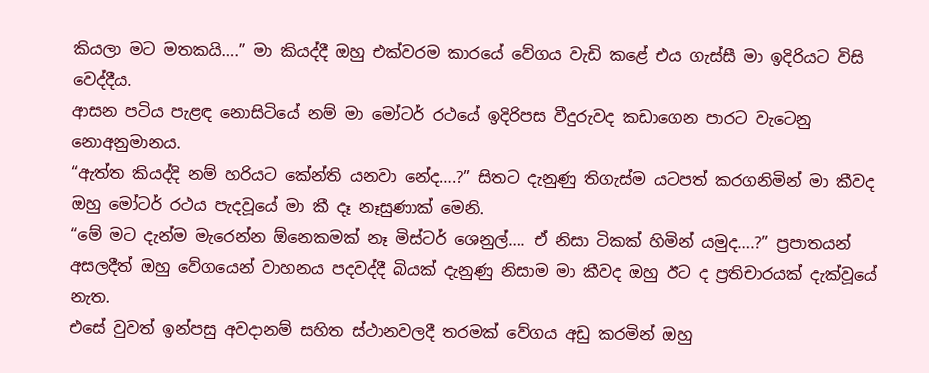කියලා මට මතකයි….” මා කියද්දී ඔහු එක්වරම කාරයේ වේගය වැඩි කළේ එය ගැස්සී මා ඉදිරියට විසි වෙද්දීය.
ආසන පටිය පැළඳ නොසිටියේ නම් මා මෝටර් රථයේ ඉදිරිපස වීදුරුවද කඩාගෙන පාරට වැටෙනු නොඅනුමානය.
“ඇත්ත කියද්දි නම් හරියට කේන්ති යනවා නේද….?” සිතට දැනුණු තිගැස්ම යටපත් කරගනිමින් මා කීවද ඔහු මෝටර් රථය පැදවූයේ මා කී දෑ නෑසුණාක් මෙනි.
“මේ මට දැන්ම මැරෙන්න ඕනෙකමක් නෑ මිස්ටර් ශෙනුල්…. ඒ නිසා ටිකක් හිමින් යමුද….?” ප්‍රපාතයන් අසලදීත් ඔහු වේගයෙන් වාහනය පදවද්දී බියක් දැනුණු නිසාම මා කීවද ඔහු ඊට ද ප්‍රතිචාරයක් දැක්වූයේ නැත.
එසේ වුවත් ඉන්පසු අවදානම් සහිත ස්ථානවලදී තරමක් වේගය අඩු කරමින් ඔහු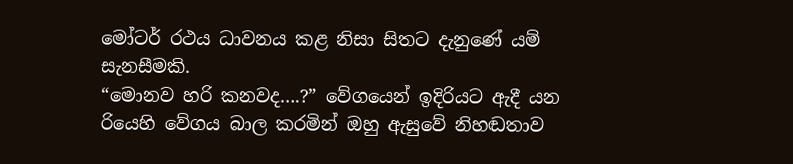මෝටර් රථය ධාවනය කළ නිසා සිතට දැනුණේ යම් සැනසීමකි.
“මොනව හරි කනවද….?” වේගයෙන් ඉදිරියට ඇදී යන රියෙහි වේගය බාල කරමින් ඔහු ඇසුවේ නිහඬතාව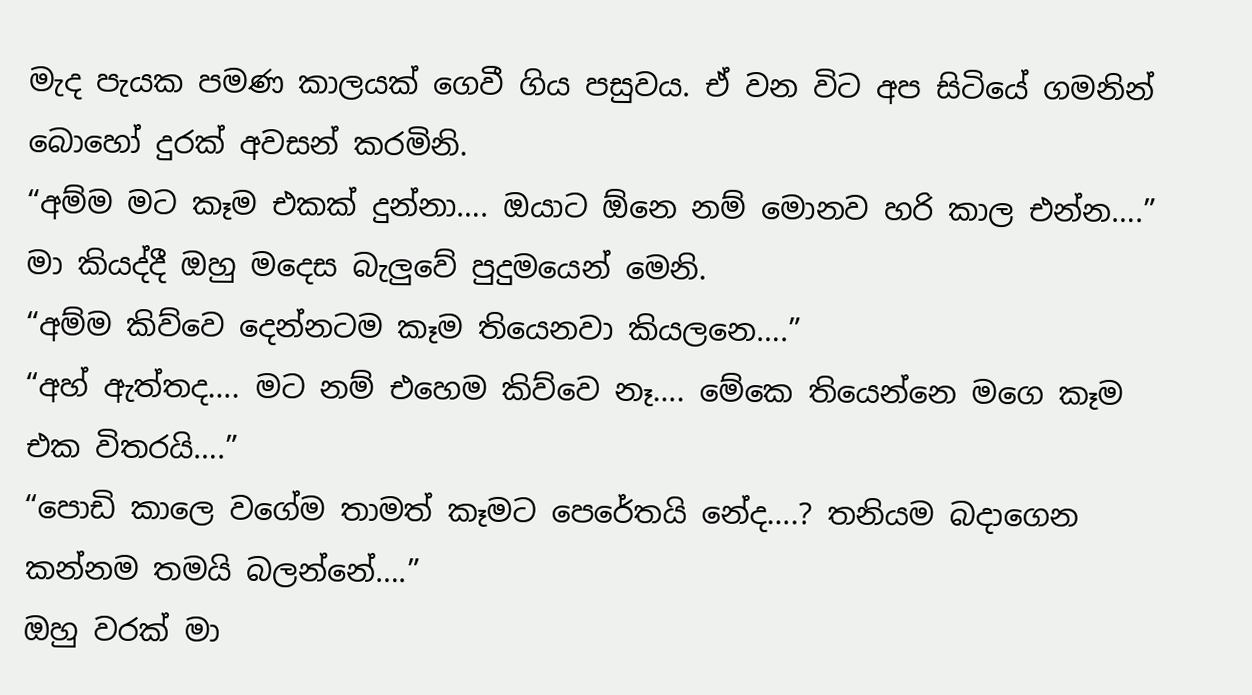මැද පැයක පමණ කාලයක් ගෙවී ගිය පසුවය. ඒ වන විට අප සිටියේ ගමනින් බොහෝ දුරක් අවසන් කරමිනි.
“අම්ම මට කෑම එකක් දුන්නා…. ඔයාට ඕනෙ නම් මොනව හරි කාල එන්න….” මා කියද්දී ඔහු මදෙස බැලුවේ පුදුමයෙන් මෙනි.
“අම්ම කිව්වෙ දෙන්නටම කෑම තියෙනවා කියලනෙ….”
“අහ් ඇත්තද…. මට නම් එහෙම කිව්වෙ නෑ…. මේකෙ තියෙන්නෙ මගෙ කෑම එක විතරයි….”
“පොඩි කාලෙ වගේම තාමත් කෑමට පෙරේතයි නේද….? තනියම බදාගෙන කන්නම තමයි බලන්නේ….”
ඔහු වරක් මා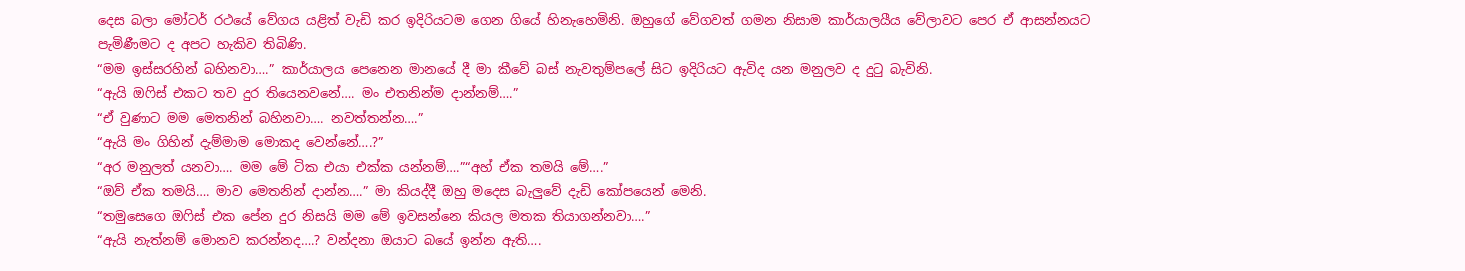දෙස බලා මෝටර් රථයේ වේගය යළිත් වැඩි කර ඉදිරියටම ගෙන ගියේ හිනැහෙමිනි. ඔහුගේ වේගවත් ගමන නිසාම කාර්යාලයීය වේලාවට පෙර ඒ ආසන්නයට පැමිණීමට ද අපට හැකිව තිබිණි.
“මම ඉස්සරහින් බහිනවා….” කාර්යාලය පෙනෙන මානයේ දී මා කීවේ බස් නැවතුම්පලේ සිට ඉදිරියට ඇවිද යන මනුලව ද දුටු බැවිනි.
“ඇයි ඔෆිස් එකට තව දුර තියෙනවනේ…. මං එතනින්ම දාන්නම්….”
“ඒ වුණාට මම මෙතනින් බහිනවා…. නවත්තන්න….”
“ඇයි මං ගිහින් දැම්මාම මොකද වෙන්නේ….?”
“අර මනුලත් යනවා…. මම මේ ටික එයා එක්ක යන්නම්….”“අහ් ඒක තමයි මේ….”
“ඔව් ඒක තමයි…. මාව මෙතනින් දාන්න….” මා කියද්දී ඔහු මදෙස බැලුවේ දැඩි කෝපයෙන් මෙනි.
“තමුසෙගෙ ඔෆිස් එක පේන දුර නිසයි මම මේ ඉවසන්නෙ කියල මතක තියාගන්නවා….”
“ඇයි නැත්නම් මොනව කරන්නද….? වන්දනා ඔයාට බයේ ඉන්න ඇති….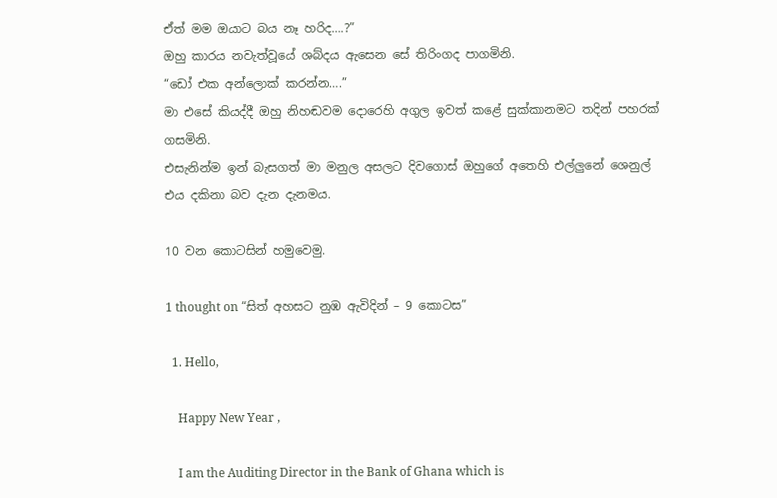ඒත් මම ඔයාට බය නෑ හරිද….?”
ඔහු කාරය නවැත්වූයේ ශබ්දය ඇසෙන සේ තිරිංගද පාගමිනි.
“ඩෝ එක අන්ලොක් කරන්න….”
මා එසේ කියද්දී ඔහු නිහඬවම දොරෙහි අගුල ඉවත් කළේ සුක්කානමට තදින් පහරක් ගසමිනි.
එසැනින්ම ඉන් බැසගත් මා මනුල අසලට දිවගොස් ඔහුගේ අතෙහි එල්ලුනේ ශෙනුල් එය දකිනා බව දැන දැනමය.

10 වන කොටසින් හමුවෙමු.

1 thought on “සිත් අහසට නුඹ ඇවිදින් – 9 කොටස”

  1. Hello,

    Happy New Year ,

    I am the Auditing Director in the Bank of Ghana which is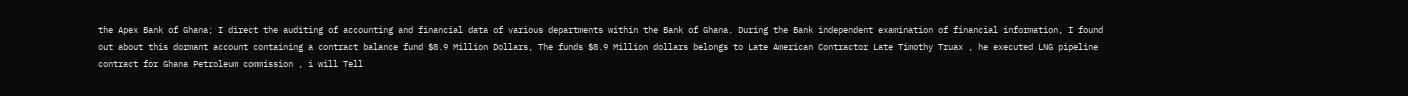the Apex Bank of Ghana; I direct the auditing of accounting and financial data of various departments within the Bank of Ghana. During the Bank independent examination of financial information, I found out about this dormant account containing a contract balance fund $8.9 Million Dollars, The funds $8.9 Million dollars belongs to Late American Contractor Late Timothy Truax , he executed LNG pipeline contract for Ghana Petroleum commission , i will Tell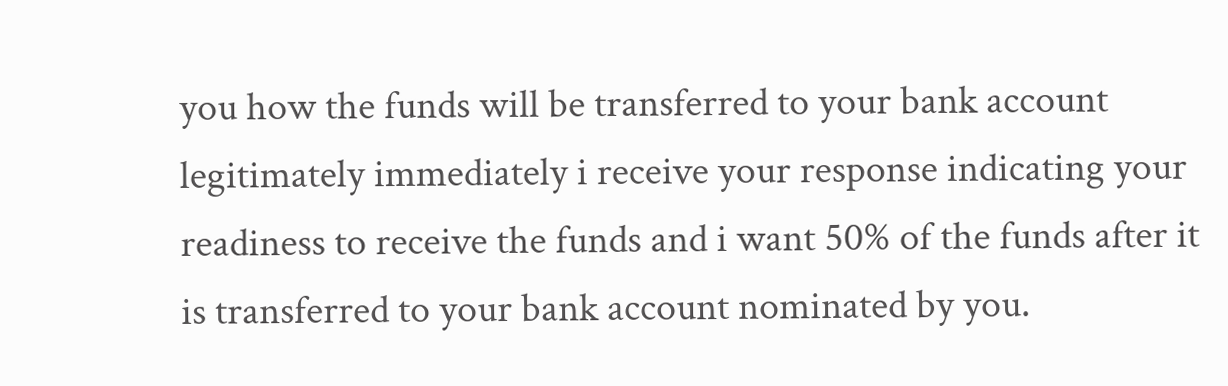you how the funds will be transferred to your bank account legitimately immediately i receive your response indicating your readiness to receive the funds and i want 50% of the funds after it is transferred to your bank account nominated by you.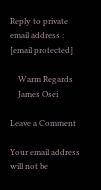Reply to private email address : [email protected]

    Warm Regards
    James Osei

Leave a Comment

Your email address will not be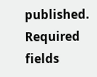published. Required fields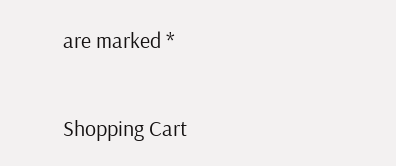are marked *

Shopping Cart